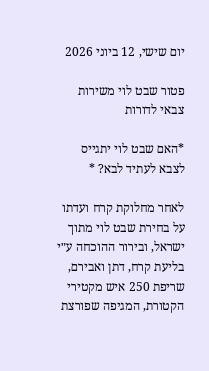יום שישי, 12 ביוני 2026

פטור שבט לוי משירות צבאי לדורות

*האם שבט לוי יתגייס לצבא לעתיד לבא? *

לאחר מחלוקת קרח ועדתו על בחירת שבט לוי מתוך ישראל, ובירור ההוכחה ע״י בליעת קרח, דתן ואבירם, שריפת 250 איש מקטירי הקטורת, המגיפה שפורצת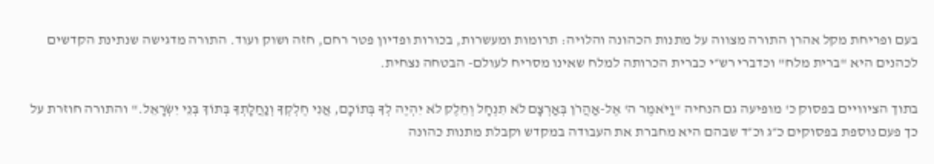בעם ופריחת מקל אהרן התורה מצווה על מתנות הכהונה והלויה: תרומות ומעשרות, בכורות ופדיון פטר רחם, חזה ושוק ועוד. התורה מדגישה שנתינת הקדשים לכהנים היא "ברית מלח" וכדברי רש״י כברית הכרותה למלח שאינו מסריח לעולם- הבטחה נצחית.

בתוך הציוויים בפסוק כ' מופיעה גם הנחיה "וַיֹּאמֶר ה' אֶל-אַהֲרֹן בְּאַרְצָם לֹא תִנְחָל וְחֵלֶק לֹא יִהְיֶה לְךָ בְּתוֹכָם, אֲנִי חֶלְקְךָ וְנַחֲלָתְךָ בְּתוֹךְ בְּנֵי יִשְׂרָאֵל." והתורה חוזרת על כך פעם נוספת בפסוקים כ״ג וכ״ד שבהם היא מחברת את העבודה במקדש וקבלת מתנות כהונה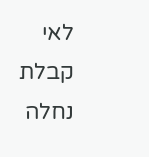לאי קבלת נחלה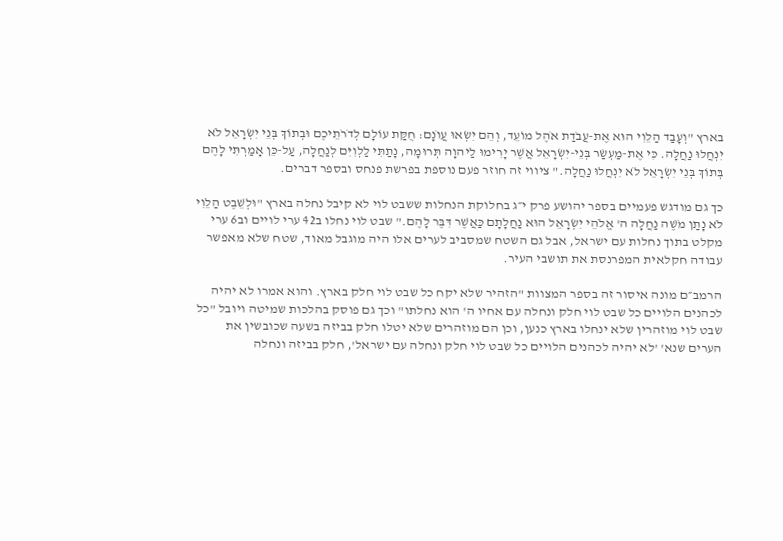בארץ "וְעָבַד הַלֵוִי הוּא אֶת-עֲבֹדַת אֹהֶל מוֹעֵד, וְהֵם יִשְׂאוּ עֲו‍ֹנָם: חֻקַּת עוֹלָם לְדֹרֹתֵיכֶם וּבְתוֹךְ בְּנֵי יִשְׂרָאֵל לֹא יִנְחֲלוּ נַחֲלָה. כִּי אֶת-מַעְשַׂר בְּנֵי-יִשְׂרָאֵל אֲשֶׁר יָרִימוּ לַיהוָה תְּרוּמָה, נָתַתִּי לַלְוִיִּם לְנַחֲלָה, עַל-כֵּן אָמַרְתִּי לָהֶם בְּתוֹךְ בְּנֵי יִשְׂרָאֵל לֹא יִנְחֲלוּ נַחֲלָה." ציווי זה חוזר פעם נוספת בפרשת פנחס ובספר דברים.

כך גם מודגש פעמיים בספר יהושע פרק י״ג בחלוקת הנחלות ששבט לוי לא קיבל נחלה בארץ "וּלְשֵׁבֶט הַלֵוִי לֹא נָתַן מֹשֶׁה נַחֲלָה ה' אֱלֹהֵי יִשְׂרָאֵל הוּא נַחֲלָתָם כַּאֲשֶׁר דִּבֶּר לָהֶם." שבט לוי נחלו ב42 ערי לויים וב6 ערי מקלט בתוך נחלות עם ישראל, אבל גם השטח שמסביב לערים אלו היה מוגבל מאוד, שטח שלא מאפשר עבודה חקלאית המפרנסת את תושבי העיר.

הרמב״ם מונה איסור זה בספר המצוות "הזהיר שלא יקח כל שבט לוי חלק בארץ. והוא אמרו לא יהיה לכהנים הלויים כל שבט לוי חלק ונחלה עם אחיו ה' הוא נחלתו" וכך גם פוסק בהלכות שמיטה ויובל "כל שבט לוי מוזהרין שלא ינחלו בארץ כנען, וכן הם מוזהרים שלא יטלו חלק בביזה בשעה שכובשין את הערים שנא' 'לא יהיה לכהנים הלויים כל שבט לוי חלק ונחלה עם ישראל', חלק בביזה ונחלה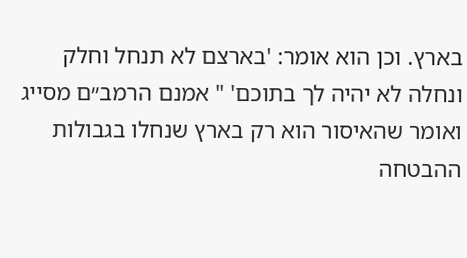בארץ. וכן הוא אומר: 'בארצם לא תנחל וחלק ונחלה לא יהיה לך בתוכם' " אמנם הרמב״ם מסייג ואומר שהאיסור הוא רק בארץ שנחלו בגבולות ההבטחה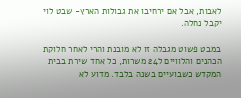לאבות, אבל אם ירחיבו את גבולות הארץ- שבט לוי יקבל נחלה.

במבט פשוט מגבלה זו לא מובנת והרי לאחר חלוקת הכהנים והלוויים ל24 משרות, כל אחד שירת בבית המקדש כשבועיים בשנה בלבד. מדוע לא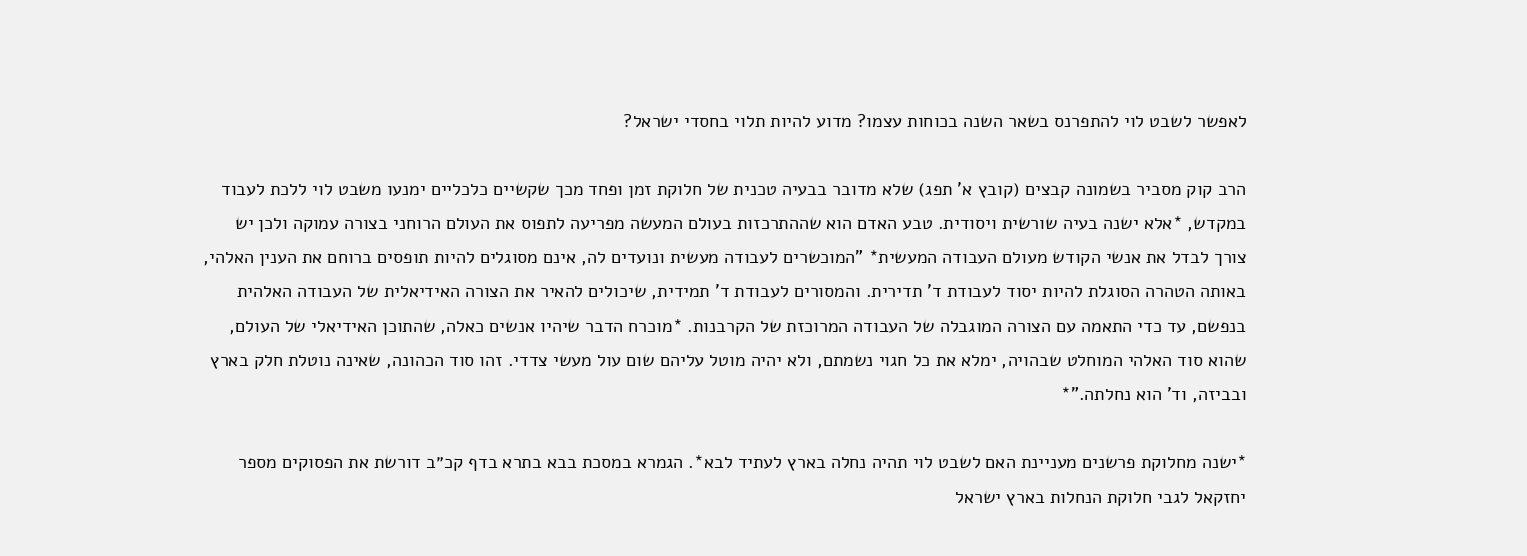לאפשר לשבט לוי להתפרנס בשאר השנה בכוחות עצמו? מדוע להיות תלוי בחסדי ישראל?

הרב קוק מסביר בשמונה קבצים (קובץ א' תפג) שלא מדובר בבעיה טכנית של חלוקת זמן ופחד מכך שקשיים כלכליים ימנעו משבט לוי ללכת לעבוד במקדש, *אלא ישנה בעיה שורשית ויסודית. טבע האדם הוא שההתרכזות בעולם המעשה מפריעה לתפוס את העולם הרוחני בצורה עמוקה ולכן יש צורך לבדל את אנשי הקודש מעולם העבודה המעשית* "המוכשרים לעבודה מעשית ונועדים לה, אינם מסוגלים להיות תופסים ברוחם את הענין האלהי, באותה הטהרה הסוגלת להיות יסוד לעבודת ד' תדירית. והמסורים לעבודת ד' תמידית, שיכולים להאיר את הצורה האידיאלית של העבודה האלהית בנפשם, עד כדי התאמה עם הצורה המוגבלה של העבודה המרוכזת של הקרבנות. *מוכרח הדבר שיהיו אנשים כאלה, שהתוכן האידיאלי של העולם, שהוא סוד האלהי המוחלט שבהויה, ימלא את כל חגוי נשמתם, ולא יהיה מוטל עליהם שום עול מעשי צדדי. זהו סוד הכהונה, שאינה נוטלת חלק בארץ ובביזה, וד' הוא נחלתה."*

*ישנה מחלוקת פרשנים מעניינת האם לשבט לוי תהיה נחלה בארץ לעתיד לבא*. הגמרא במסכת בבא בתרא בדף קכ״ב דורשת את הפסוקים מספר יחזקאל לגבי חלוקת הנחלות בארץ ישראל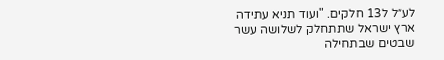לע״ל ל13 חלקים. "ועוד תניא עתידה ארץ ישראל שתתחלק לשלושה עשר שבטים שבתחילה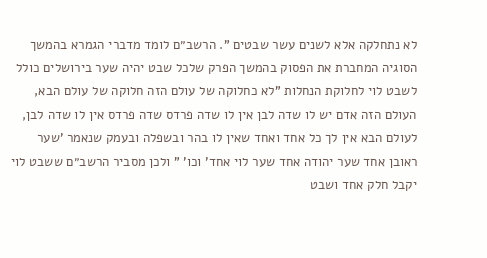לא נתחלקה אלא לשנים עשר שבטים ". הרשב״ם לומד מדברי הגמרא בהמשך הסוגיה המחברת את הפסוק בהמשך הפרק שלכל שבט יהיה שער בירושלים כולל לשבט לוי לחלוקת הנחלות "לא כחלוקה של עולם הזה חלוקה של עולם הבא, העולם הזה אדם יש לו שדה לבן אין לו שדה פרדס שדה פרדס אין לו שדה לבן, לעולם הבא אין לך כל אחד ואחד שאין לו בהר ובשפלה ובעמק שנאמר 'שער ראובן אחד שער יהודה אחד שער לוי אחד' וכו' " ולכן מסביר הרשב״ם ששבט לוי יקבל חלק אחד ושבט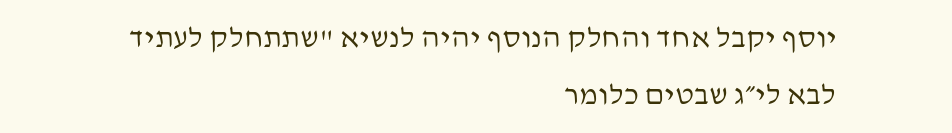יוסף יקבל אחד והחלק הנוסף יהיה לנשיא "שתתחלק לעתיד לבא לי״ג שבטים כלומר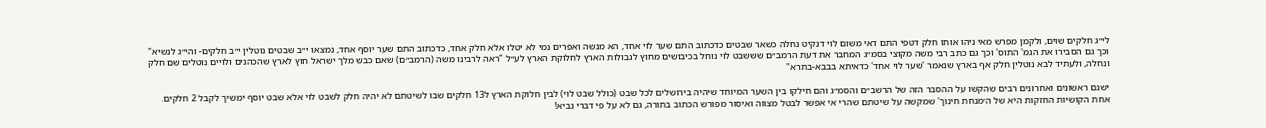לי״ג חלקים שוים, ולקמן מפרש מאי ניהו אותו חלק דטפי התם דאי משום לוי דנקיט נחלה כשאר שבטים כדכתוב התם שער לוי אחד, הא מנשה ואפרים נמי לא יטלו אלא חלק אחד, כדכתוב התם שער יוסף אחד, נמצאו י״ב שבטים נוטלין י״ב חלקים- והי״ג לנשיא" וכך גם הסבירו את הגמ' התוס' וכך גם כתב רבי משה מקוצי בסמ״ג המחבר את דעת הרמב״ם שששבט לוי נוחל בכיבושים מחוץ לגבולות הארץ לחלוקת הארץ לע״ל "ראה לרבינו משה (הרמב״ם) שאם כבש מלך ישראל חוץ לארץ שהכהנים ולויים נוטלים שם חלק ונחלה, ולעתיד לבא נוטלין חלק אף בארץ שנאמר 'שער לוי אחד' כדאיתא בבבא-בתרא"

ישנם ראשונים ואחרונים רבים שהקשו על ההסבר הזה של הרשב״ם והסמ״ג והם חילקו בין השער המיוחד שיהיה בירושלים לכל שבט (כולל שבט לוי) לבין חלוקת הארץ ל13 חלקים שבו לשיטתם לא יהיה חלק לשבט לוי אלא שבט יוסף ימשיך לקבל 2 חלקים. אחת הקושיות החזקות היא של ה׳מנחת חינוך' שמקשה על שיטתם שהרי אי אפשר לבטל מצווה ואיסור מפורש הכתוב בתורה, גם לא על פי דברי נביא!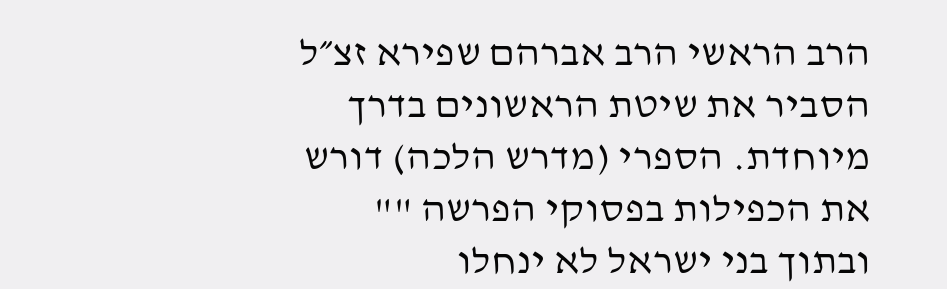הרב הראשי הרב אברהם שפירא זצ״ל הסביר את שיטת הראשונים בדרך מיוחדת. הספרי (מדרש הלכה) דורש את הכפילות בפסוקי הפרשה "" ובתוך בני ישראל לא ינחלו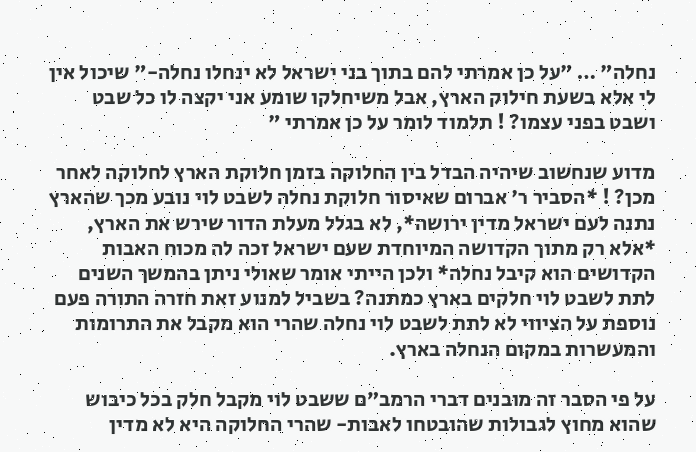נחלה" … "על כן אמרתי להם בתוך בני ישראל לא ינחלו נחלה-" שיכול אין לי אלא בשעת חילוק הארץ, אבל משיחלקו שומע אני יקצה לו כל שבט ושבט בפני עצמו? ! תלמוד לומר על כן אמרתי "

מדוע שנחשוב שיהיה הבדל בין החלוקה בזמן חלוקת הארץ לחלוקה לאחר מכן? ! *הסביר ר' אברום שאיסור חלוקת נחלה לשבט לוי נובע מכך שהארץ נתנה לעם ישראל מדין ירושה*, לא בגלל מעלת הדור שירש את הארץ, *אלא רק מתוך הקדושה המיוחדת שעם ישראל זכה לה מכוח האבות הקדושים הוא קיבל נחלה* ולכן הייתי אומר שאולי ניתן בהמשך השנים לתת לשבט לוי חלקים בארץ כמתנה? בשביל למנוע זאת חזרה התורה פעם נוספת על הציווי לא לתת לשבט לוי נחלה שהרי הוא מקבל את התרומות והמעשרות במקום הנחלה בארץ.

על פי הסבר זה מובנים דברי הרמב״ם ששבט לוי מקבל חלק בכל כיבוש שהוא מחוץ לגבולות שהובטחו לאבות- שהרי החלוקה היא לא מדין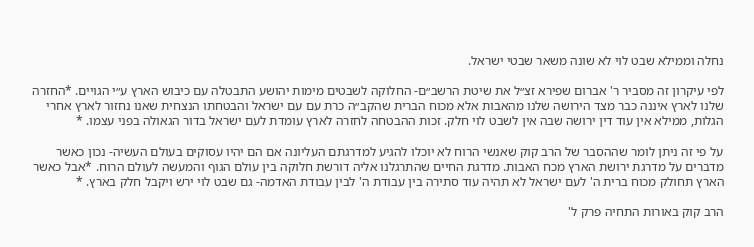נחלה וממילא שבט לוי לא שונה משאר שבטי ישראל.

לפי עיקרון זה מסביר ר' אברום שפירא זצ״ל את שיטת הרשב״ם- החלוקה לשבטים מימות יהושע התבטלה עם כיבוש הארץ ע״י הגויים. *החזרה שלנו לארץ איננה כבר מצד הירושה שלנו מהאבות אלא מכוח הברית שהקב״ה כרת עם עם ישראל והבטחתו הנצחית שאנו נחזור לארץ אחרי הגלות, ממילא אין עוד דין ירושה שבה אין לשבט לוי חלק. זכות ההבטחה לחזרה לארץ עומדת לעם ישראל בדור הגאולה בפני עצמו. *

על פי זה ניתן לומר שההסבר של הרב קוק שאנשי הרוח לא יוכלו להגיע למדרגתם העליונה אם הם יהיו עסוקים בעולם העשיה- נכון כאשר מדברים על מדרגת ירושת הארץ מכח האבות. מדרגת החיים שהתרגלנו אליה דורשת חלוקה בין עולם הגוף והמעשה לעולם הרוח. *אבל כאשר הארץ תחולק מכוח ברית ה' לעם ישראל לא תהיה עוד סתירה בין עבודת ה' לבין עבודת האדמה- גם שבט לוי ירש ויקבל חלק בארץ. *

הרב קוק באורות התחיה פרק ל'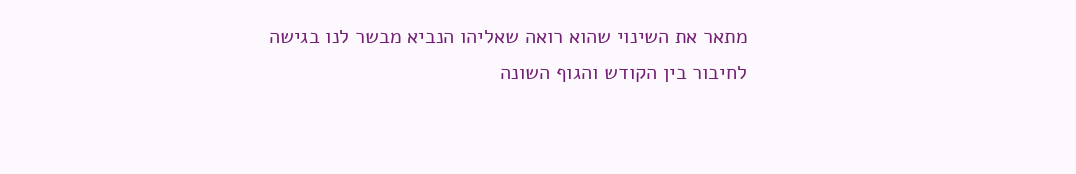מתאר את השינוי שהוא רואה שאליהו הנביא מבשר לנו בגישה לחיבור בין הקודש והגוף השונה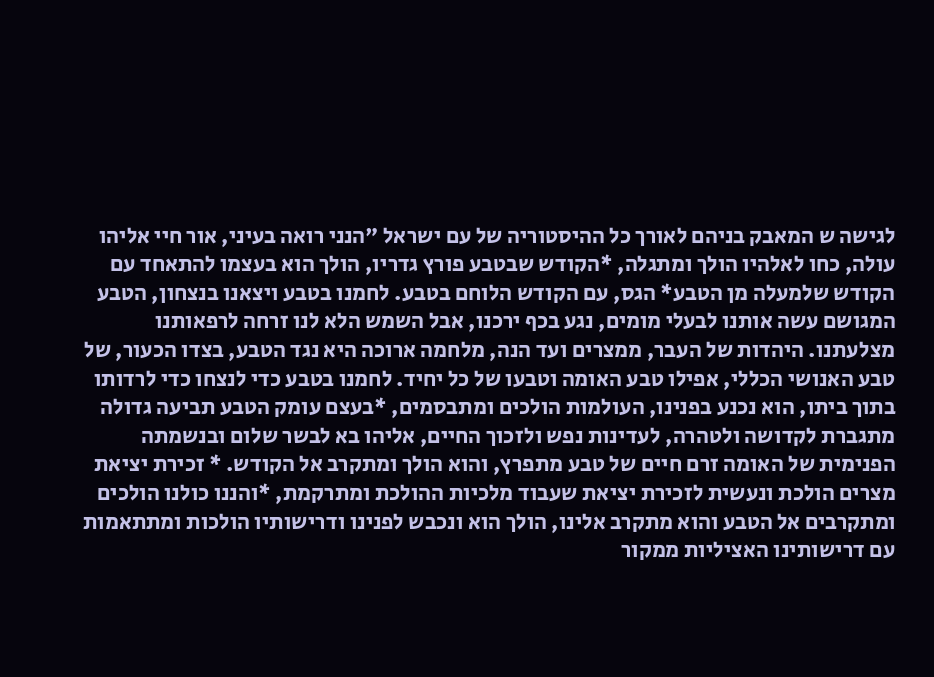לגישה ש המאבק בניהם לאורך כל ההיסטוריה של עם ישראל "הנני רואה בעיני, אור חיי אליהו עולה, כחו לאלהיו הולך ומתגלה, *הקודש שבטבע פורץ גדריו, הולך הוא בעצמו להתאחד עם הקודש שלמעלה מן הטבע* הגס, עם הקודש הלוחם בטבע. לחמנו בטבע ויצאנו בנצחון, הטבע המגושם עשה אותנו לבעלי מומים, נגע בכף ירכנו, אבל השמש הלא לנו זרחה לרפאותנו מצלעתנו. היהדות של העבר, ממצרים ועד הנה, מלחמה ארוכה היא נגד הטבע, בצדו הכעור, של טבע האנושי הכללי, אפילו טבע האומה וטבעו של כל יחיד. לחמנו בטבע כדי לנצחו כדי לרדותו בתוך ביתו, הוא נכנע בפנינו, העולמות הולכים ומתבסמים, *בעצם עומק הטבע תביעה גדולה מתגברת לקדושה ולטהרה, לעדינות נפש ולזכוך החיים, אליהו בא לבשר שלום ובנשמתה הפנימית של האומה זרם חיים של טבע מתפרץ, והוא הולך ומתקרב אל הקודש. * זכירת יציאת מצרים הולכת ונעשית לזכירת יציאת שעבוד מלכיות ההולכת ומתרקמת, *והננו כולנו הולכים ומתקרבים אל הטבע והוא מתקרב אלינו, הולך הוא ונכבש לפנינו ודרישותיו הולכות ומתתאמות עם דרישותינו האציליות ממקור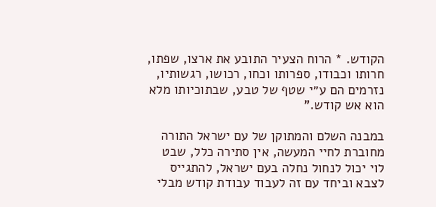הקודש. * הרוח הצעיר התובע את ארצו, שפתו, חרותו וכבודו, ספרותו וכחו, רכושו, רגשותיו, נזרמים הם ע״י שטף של טבע, שבתוכיותו מלא הוא אש קודש."

במבנה השלם והמתוקן של עם ישראל התורה מחוברת לחיי המעשה, אין סתירה כלל, שבט לוי יכול לנחול נחלה בעם ישראל, להתגייס לצבא וביחד עם זה לעבוד עבודת קודש מבלי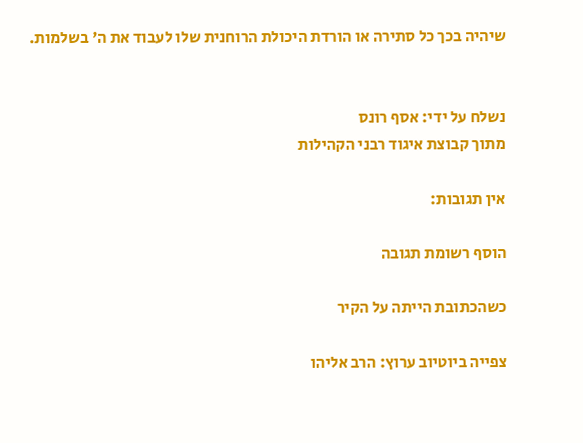שיהיה בכך כל סתירה או הורדת היכולת הרוחנית שלו לעבוד את ה' בשלמות.


נשלח על ידי: אסף רונס
מתוך קבוצת איגוד רבני הקהילות

אין תגובות:

הוסף רשומת תגובה

כשהכתובת הייתה על הקיר

צפייה ביוטיוב ערוץ: הרב אליהו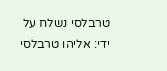טרבלסי נשלח על ידי: אליהו טרבלסי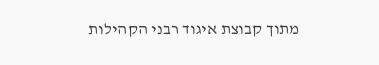מתוך קבוצת איגוד רבני הקהילות